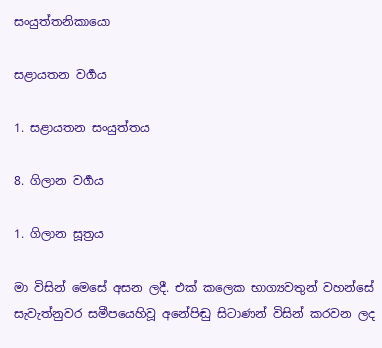සංයුත්තනිකායො

සළායතන වර්‍ගය

1. සළායතන සංයුත්තය

8. ගිලාන වර්‍ගය

1. ගිලාන සූත්‍රය

මා විසින් මෙසේ අසන ලදී. එක් කලෙක භාග්‍යවතුන් වහන්සේ සැවැත්නුවර සමීපයෙහිවූ අනේපිඬු සිටාණන් විසින් කරවන ලද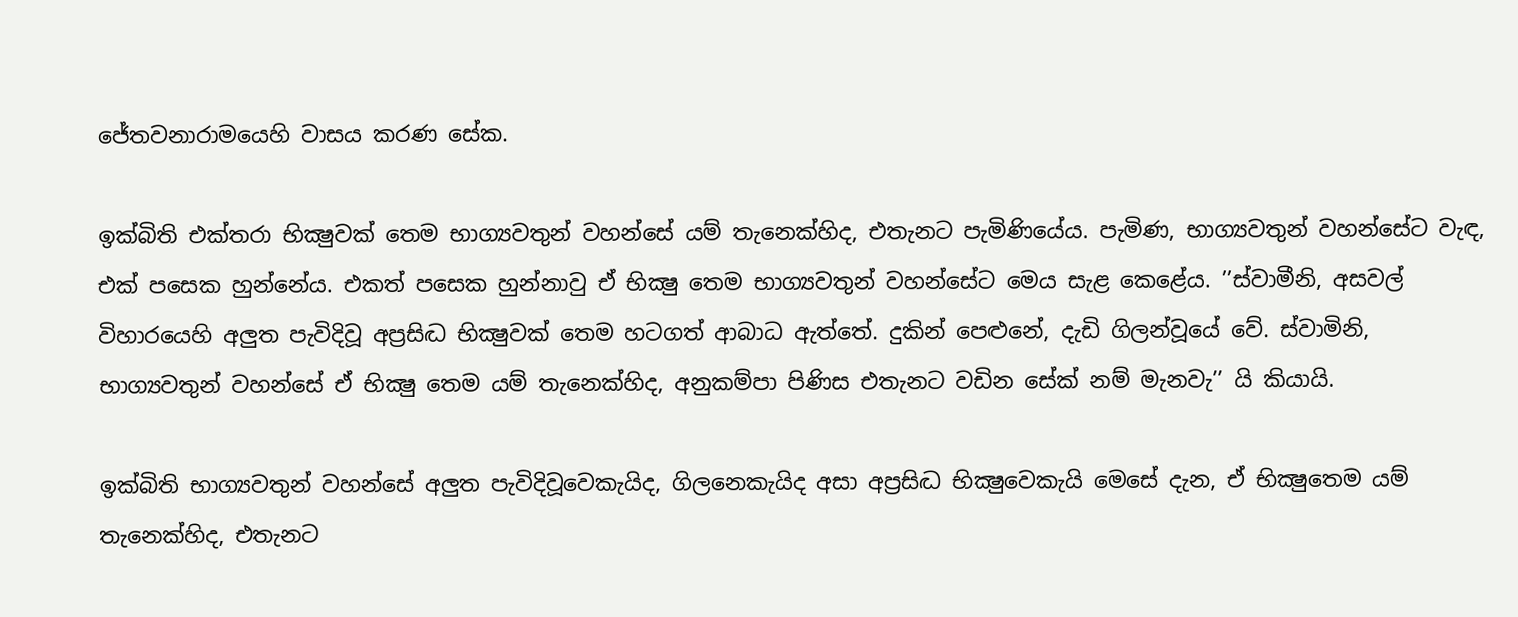ජේතවනාරාමයෙහි වාසය කරණ සේක.

ඉක්බිති එක්තරා භික්‍ෂුවක් තෙම භාග්‍යවතුන් වහන්සේ යම් තැනෙක්හිද, එතැනට පැමිණියේය. පැමිණ, භාග්‍යවතුන් වහන්සේට වැඳ, එක් පසෙක හුන්නේය. එකත් පසෙක හුන්නාවු ඒ භික්‍ෂු තෙම භාග්‍යවතුන් වහන්සේට මෙය සැළ කෙළේය. ’’ස්වාමීනි, අසවල් විහාරයෙහි අලුත පැවිදිවූ අප්‍රසිද්‍ධ භික්‍ෂුවක් තෙම හටගත් ආබාධ ඇත්තේ. දුකින් පෙළුනේ, දැඩි ගිලන්වූයේ වේ. ස්වාමිනි, භාග්‍යවතුන් වහන්සේ ඒ භික්‍ෂු තෙම යම් තැනෙක්හිද, අනුකම්පා පිණිස එතැනට වඩින සේක් නම් මැනවැ’’ යි කියායි.

ඉක්බිති භාග්‍යවතුන් වහන්සේ අලුත පැවිදිවූවෙකැයිද, ගිලනෙකැයිද අසා අප්‍රසිද්‍ධ භික්‍ෂුවෙකැයි මෙසේ දැන, ඒ භික්‍ෂුතෙම යම් තැනෙක්හිද, එතැනට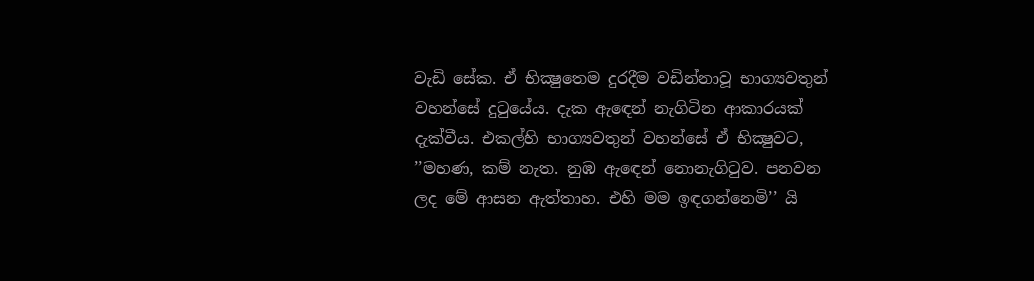වැඩි සේක. ඒ භික්‍ෂුතෙම දුරදීම වඩින්නාවූ භාග්‍යවතුන් වහන්සේ දුටුයේය. දැක ඇඳෙන් නැගිටින ආකාරයක් දැක්වීය. එකල්හි භාග්‍යවතුන් වහන්සේ ඒ භික්‍ෂුවට, ’’මහණ, කම් නැත. නුඹ ඇඳෙන් නොනැගිටුව. පනවන ලද මේ ආසන ඇත්තාහ. එහි මම ඉඳගන්නෙමි’’ යි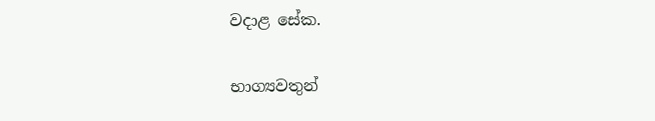වදාළ සේක.

භාග්‍යවතුන්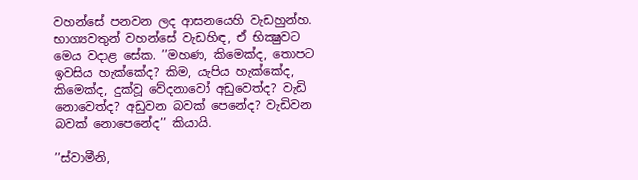වහන්සේ පනවන ලද ආසනයෙහි වැඩහුන්හ. භාග්‍යවතුන් වහන්සේ වැඩහිඳ, ඒ භික්‍ෂුවට මෙය වදාළ සේක. ’’මහණ, කිමෙක්ද, තොපට ඉවසිය හැක්කේද? කිම, යැපිය හැක්කේද, කිමෙක්ද, දුක්වූ වේදනාවෝ අඩුවෙත්ද? වැඩි නොවෙත්ද? අඩුවන බවක් පෙනේද? වැඩිවන බවක් නොපෙනේද’’ කියායි.

’’ස්වාමීනි,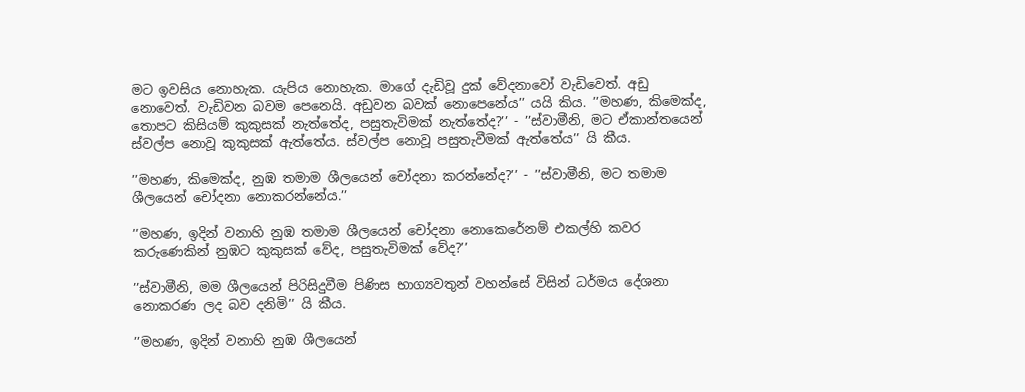මට ඉවසිය නොහැක. යැපිය නොහැක. මාගේ දැඩිවූ දුක් වේදනාවෝ වැඩිවෙත්. අඩු නොවෙත්. වැඩිවන බවම පෙනෙයි. අඩුවන බවක් නොපෙනේය’’ යයි කිය. ’’මහණ, කිමෙක්ද, තොපට කිසියම් කුකුසක් නැත්තේද, පසුතැවිමක් නැත්තේද?’’ - ’’ස්වාමීනි, මට ඒකාන්තයෙන් ස්වල්ප නොවූ කුකුසක් ඇත්තේය. ස්වල්ප නොවූ පසුතැවීමක් ඇත්තේය’’ යි කීය.

’’මහණ, කිමෙක්ද, නුඹ තමාම ශීලයෙන් චෝදනා කරන්නේද?’’ - ’’ස්වාමීනි, මට තමාම ශීලයෙන් චෝදනා නොකරන්නේය.’’

’’මහණ, ඉදින් වනාහි නුඹ තමාම ශීලයෙන් චෝදනා නොකෙරේනම් එකල්හි කවර කරුණෙකින් නුඹට කුකුසක් වේද, පසුතැවිමක් වේද?’’

’’ස්වාමීනි, මම ශීලයෙන් පිරිසිදුවීම පිණිස භාග්‍යවතුන් වහන්සේ විසින් ධර්මය දේශනා නොකරණ ලද බව දනිමි’’ යි කීය.

’’මහණ, ඉදින් වනාහි නුඹ ශීලයෙන්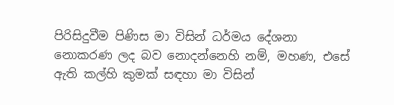පිරිසිදුවීම පිණිස මා විසින් ධර්මය දේශනා නොකරණ ලද බව නොදන්නෙහි නම්, මහණ, එසේ ඇති කල්හි කුමක් සඳහා මා විසින්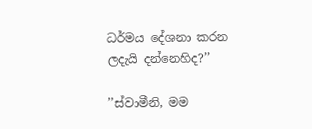ධර්මය දේශනා කරන ලදැයි දන්නෙහිද?’’

’’ස්වාමීනි, මම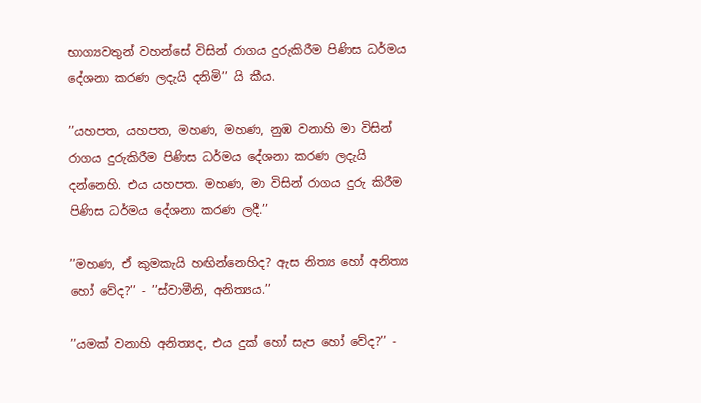භාග්‍යවතුන් වහන්සේ විසින් රාගය දුරුකිරීම පිණිස ධර්මය දේශනා කරණ ලදැයි දනිමි’’ යි කීය.

’’යහපත, යහපත, මහණ, මහණ, නුඹ වනාහි මා විසින් රාගය දුරුකිරීම පිණිස ධර්මය දේශනා කරණ ලදැයි දන්නෙහි. එය යහපත. මහණ, මා විසින් රාගය දුරු කිරීම පිණිස ධර්මය දේශනා කරණ ලදී.’’

’’මහණ, ඒ කුමකැයි හඟින්නෙහිද? ඇස නිත්‍ය හෝ අනිත්‍ය හෝ වේද?’’ - ’’ස්වාමීනි, අනිත්‍යය.’’

’’යමක් වනාහි අනිත්‍යද, එය දුක් හෝ සැප හෝ වේද?’’ -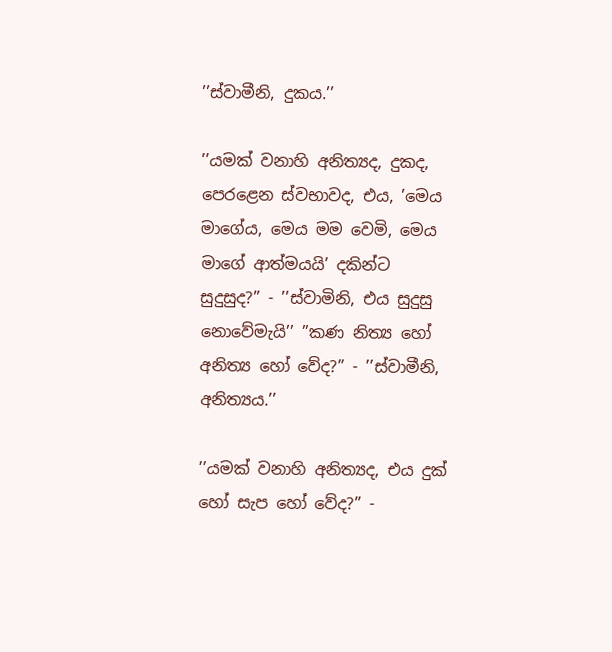’’ස්වාමීනි, දුකය.’’

’’යමක් වනාහි අනිත්‍යද, දුකද, පෙරළෙන ස්වභාවද, එය, ’මෙය මාගේය, මෙය මම වෙමි, මෙය මාගේ ආත්මයයි’ දකින්ට සුදුසුද?’’ - ’’ස්වාමිනි, එය සුදුසු නොවේමැයි’’ ’’කණ නිත්‍ය හෝ අනිත්‍ය හෝ වේද?’’ - ’’ස්වාමීනි, අනිත්‍යය.’’

’’යමක් වනාහි අනිත්‍යද, එය දුක් හෝ සැප හෝ වේද?’’ -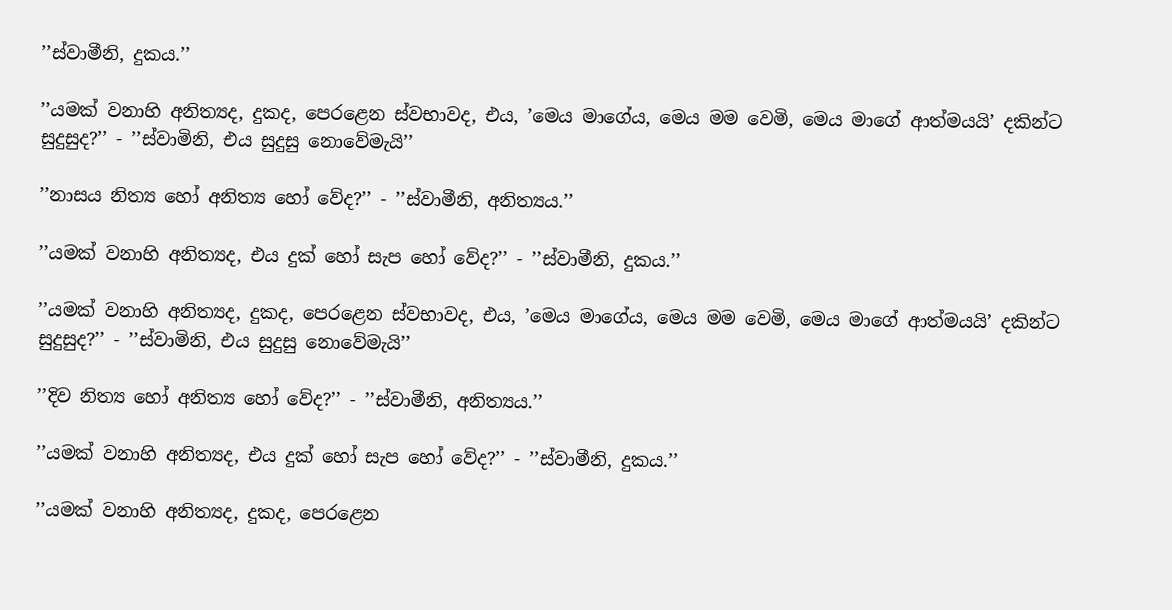’’ස්වාමීනි, දුකය.’’

’’යමක් වනාහි අනිත්‍යද, දුකද, පෙරළෙන ස්වභාවද, එය, ’මෙය මාගේය, මෙය මම වෙමි, මෙය මාගේ ආත්මයයි’ දකින්ට සුදුසුද?’’ - ’’ස්වාමිනි, එය සුදුසු නොවේමැයි’’

’’නාසය නිත්‍ය හෝ අනිත්‍ය හෝ වේද?’’ - ’’ස්වාමීනි, අනිත්‍යය.’’

’’යමක් වනාහි අනිත්‍යද, එය දුක් හෝ සැප හෝ වේද?’’ - ’’ස්වාමීනි, දුකය.’’

’’යමක් වනාහි අනිත්‍යද, දුකද, පෙරළෙන ස්වභාවද, එය, ’මෙය මාගේය, මෙය මම වෙමි, මෙය මාගේ ආත්මයයි’ දකින්ට සුදුසුද?’’ - ’’ස්වාමිනි, එය සුදුසු නොවේමැයි’’

’’දිව නිත්‍ය හෝ අනිත්‍ය හෝ වේද?’’ - ’’ස්වාමීනි, අනිත්‍යය.’’

’’යමක් වනාහි අනිත්‍යද, එය දුක් හෝ සැප හෝ වේද?’’ - ’’ස්වාමීනි, දුකය.’’

’’යමක් වනාහි අනිත්‍යද, දුකද, පෙරළෙන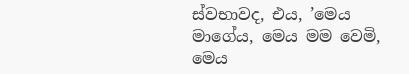ස්වභාවද, එය, ’මෙය මාගේය, මෙය මම වෙමි, මෙය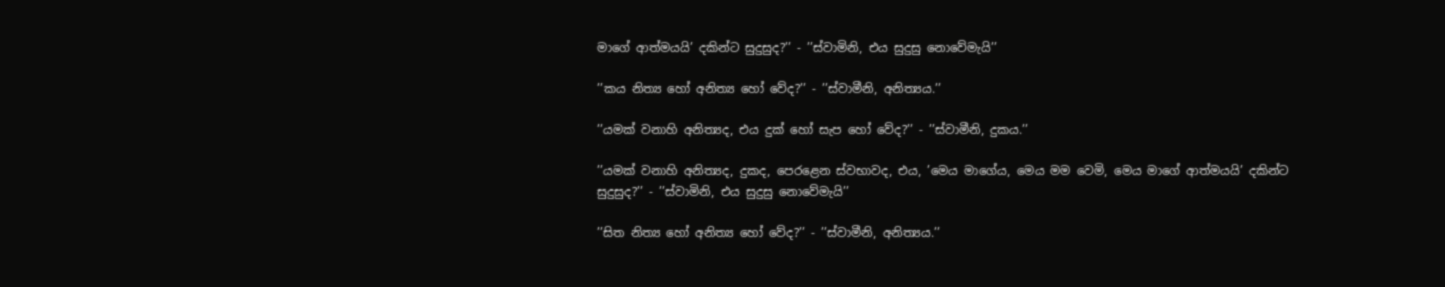මාගේ ආත්මයයි’ දකින්ට සුදුසුද?’’ - ’’ස්වාමිනි, එය සුදුසු නොවේමැයි’’

’’කය නිත්‍ය හෝ අනිත්‍ය හෝ වේද?’’ - ’’ස්වාමීනි, අනිත්‍යය.’’

’’යමක් වනාහි අනිත්‍යද, එය දුක් හෝ සැප හෝ වේද?’’ - ’’ස්වාමීනි, දුකය.’’

’’යමක් වනාහි අනිත්‍යද, දුකද, පෙරළෙන ස්වභාවද, එය, ’මෙය මාගේය, මෙය මම වෙමි, මෙය මාගේ ආත්මයයි’ දකින්ට සුදුසුද?’’ - ’’ස්වාමිනි, එය සුදුසු නොවේමැයි’’

’’සිත නිත්‍ය හෝ අනිත්‍ය හෝ වේද?’’ - ’’ස්වාමීනි, අනිත්‍යය.’’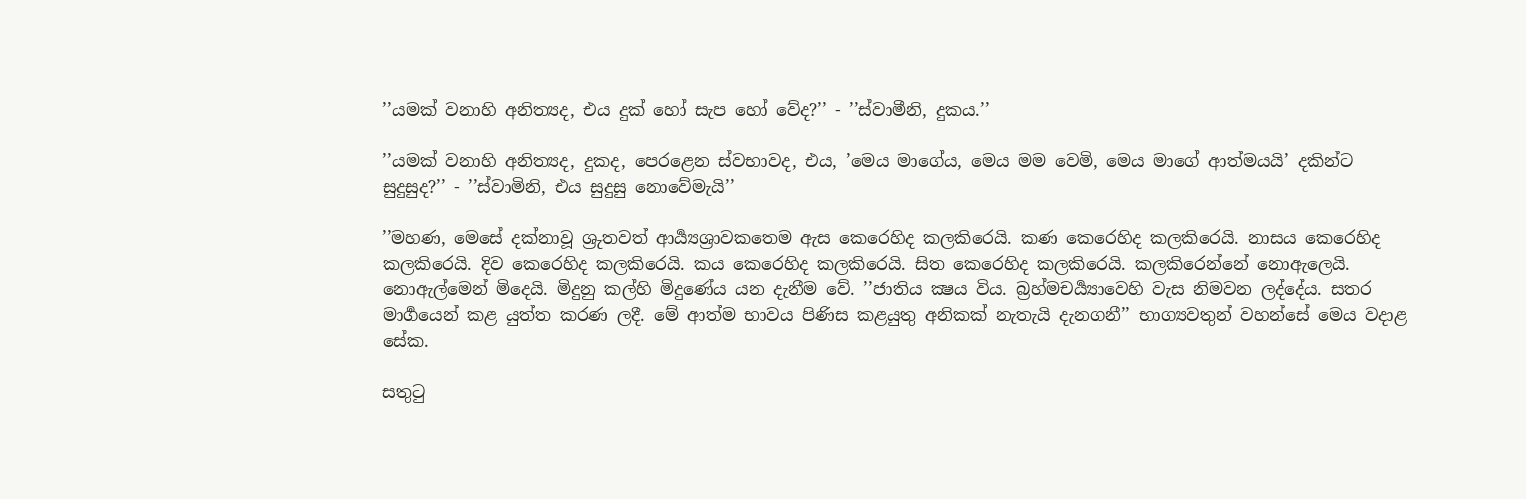’’යමක් වනාහි අනිත්‍යද, එය දුක් හෝ සැප හෝ වේද?’’ - ’’ස්වාමීනි, දුකය.’’

’’යමක් වනාහි අනිත්‍යද, දුකද, පෙරළෙන ස්වභාවද, එය, ’මෙය මාගේය, මෙය මම වෙමි, මෙය මාගේ ආත්මයයි’ දකින්ට සුදුසුද?’’ - ’’ස්වාමිනි, එය සුදුසු නොවේමැයි’’

’’මහණ, මෙසේ දක්නාවූ ශ්‍රුතවත් ආර්‍ය්‍යශ්‍රාවකතෙම ඇස කෙරෙහිද කලකිරෙයි. කණ කෙරෙහිද කලකිරෙයි. නාසය කෙරෙහිද කලකිරෙයි. දිව කෙරෙහිද කලකිරෙයි. කය කෙරෙහිද කලකිරෙයි. සිත කෙරෙහිද කලකිරෙයි. කලකිරෙන්නේ නොඇලෙයි. නොඇල්මෙන් මිදෙයි. මිදුනු කල්හි මිදුණේය යන දැනීම වේ. ’’ජාතිය ක්‍ෂය විය. බ්‍රහ්මචර්‍ය්‍යාවෙහි වැස නිමවන ලද්දේය. සතර මාර්‍ගයෙන් කළ යුත්ත කරණ ලදී. මේ ආත්ම භාවය පිණිස කළයුතු අනිකක් නැතැයි දැනගනී’’ භාග්‍යවතුන් වහන්සේ මෙය වදාළ සේක.

සතුටු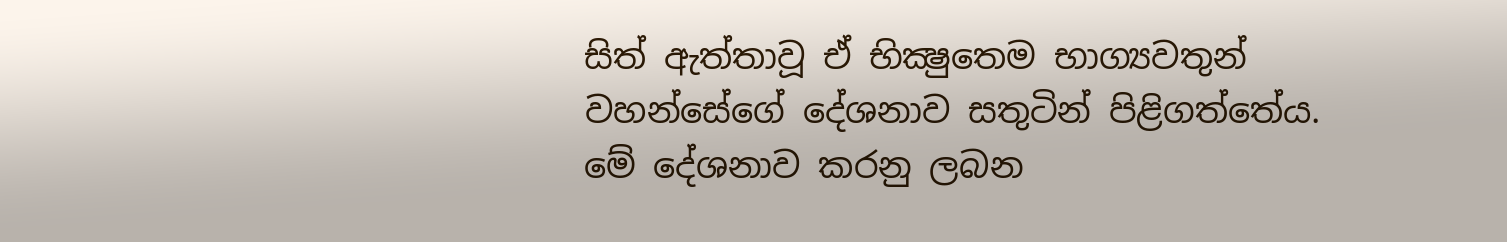සිත් ඇත්තාවූ ඒ භික්‍ෂුතෙම භාග්‍යවතුන් වහන්සේගේ දේශනාව සතුටින් පිළිගත්තේය. මේ දේශනාව කරනු ලබන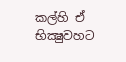කල්හි ඒ භික්‍ෂුවහට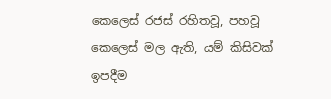කෙලෙස් රජස් රහිතවූ, පහවූ කෙලෙස් මල ඇති, යම් කිසිවක් ඉපදීම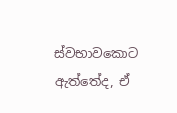ස්වභාවකොට ඇත්තේද, ඒ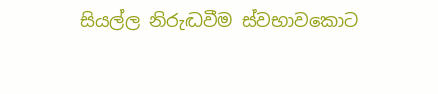සියල්ල නිරුද්‍ධවීම ස්වභාවකොට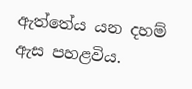ඇත්තේය යන දහම් ඇස පහළවිය.